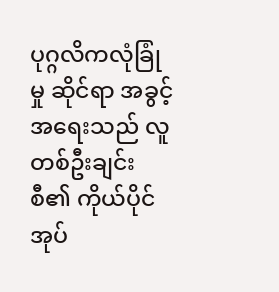ပုဂ္ဂလိကလုံခြုံမှု ဆိုင်ရာ အခွင့်အရေးသည် လူတစ်ဦးချင်းစီ၏ ကိုယ်ပိုင်အုပ်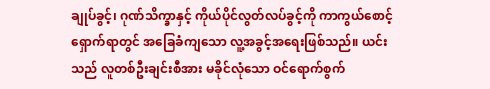ချုပ်ခွင့်၊ ဂုဏ်သိက္ခာနှင့် ကိုယ်ပိုင်လွတ်လပ်ခွင့်ကို ကာကွယ်စောင့်ရှောက်ရာတွင် အခြေခံကျသော လူ့အခွင့်အရေးဖြစ်သည်။ ယင်းသည် လူတစ်ဦးချင်းစီအား မခိုင်လုံသော ဝင်ရောက်စွက်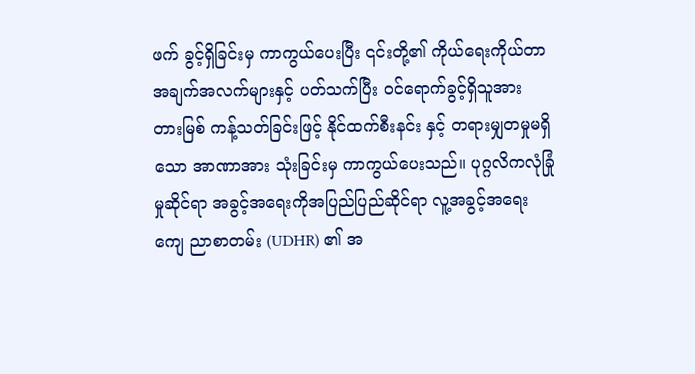ဖက် ခွင့်ရှိခြင်းမှ ကာကွယ်ပေးပြီး ၎င်းတို့၏ ကိုယ်ရေးကိုယ်တာ အချက်အလက်များနှင့် ပတ်သက်ပြီး ဝင်ရောက်ခွင့်ရှိသူအား တားမြစ် ကန့်သတ်ခြင်းဖြင့် နိုင်ထက်စီးနင်း နှင့် တရားမျှတမှုမရှိသော အာဏာအား သုံးခြင်းမှ ကာကွယ်ပေးသည်။ ပုဂ္ဂလိကလုံခြုံမှုဆိုင်ရာ အခွင့်အရေးကိုအပြည်ပြည်ဆိုင်ရာ လူ့အခွင့်အရေးကျေ ညာစာတမ်း (UDHR) ၏ အ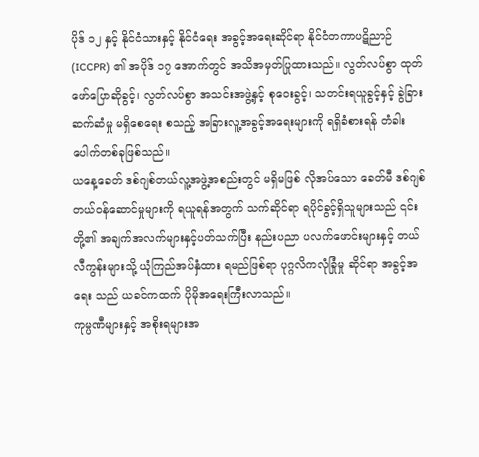ပိုဒ် ၁၂ နှင့် နိုင်ငံသားနှင့် နိုင်ငံရေး အခွင့်အရေးဆိုင်ရာ နိုင်ငံတကာပဋိညာဉ် (ICCPR) ၏ အပိုဒ် ၁၇ အောက်တွင် အသိအမှတ်ပြုထားသည်။ လွတ်လပ်စွာ ထုတ်ဖော်ပြောဆိုခွင့်၊ လွတ်လပ်စွာ အသင်းအဖွဲ့နှင့် စုဝေးခွင့်၊ သတင်းရယူခွင့်နှင့် ခွဲခြားဆက်ဆံမှု မရှိစေရေး စသည့် အခြားလူ့အခွင့်အရေးများကို ရရှိခံစားရန် တံခါးပေါက်တစ်ခုဖြစ်သည်။
ယနေ့ခေတ် ဒစ်ဂျစ်တယ်လူ့အဖွဲ့အစည်းတွင် မရှိမဖြစ် လိုအပ်သော ခေတ်မီ ဒစ်ဂျစ်တယ်၀န်ဆောင်မှုများကို ရယူရန်အတွက် သက်ဆိုင်ရာ ရပိုင်ခွင့်ရှိသူများသည် ၎င်းတို့၏ အချက်အလက်များနှင့်ပတ်သက်ပြီး နည်းပညာ ပလက်ဖောင်းများနှင့် တယ်လီကွန်းများသို့ ယုံကြည်အပ်နှံထား ရမည်ဖြစ်ရာ ပုဂ္ဂလိကလုံခြုံမှု ဆိုင်ရာ အခွင့်အရေး သည် ယခင်ကထက် ပိုမိုအရေးကြီးလာသည်။
ကုမ္ပဏီများနှင့် အစိုးရများအ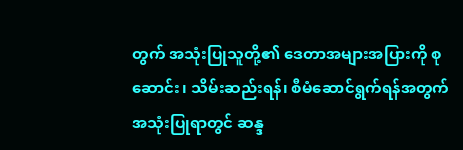တွက် အသုံးပြုသူတို့၏ ဒေတာအများအပြားကို စုဆောင်း၊ သိမ်းဆည်းရန်၊ စီမံဆောင်ရွက်ရန်အတွက် အသုံးပြုရာတွင် ဆန္ဒ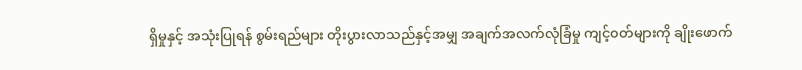ရှိမှုနှင့် အသုံးပြုရန် စွမ်းရည်များ တိုးပွားလာသည်နှင့်အမျှ အချက်အလက်လုံခြံမှု ကျင့်၀တ်များကို ချိုးဖောက်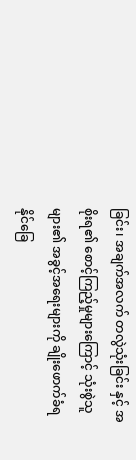ခြင်း၊ အချက်အလက် တလွဲသုံးခြင်း နှင့် အစိုးရ၏ စောင့်ကြည့်မှုများကြောင့် သုံးစွဲသူများ၏ အခွင့်အရေးများကို ချိုးဖောက်ခံရနိုင်ခြေ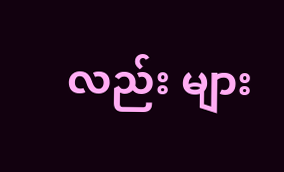လည်း များ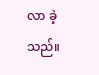လာ ခဲ့သည်။